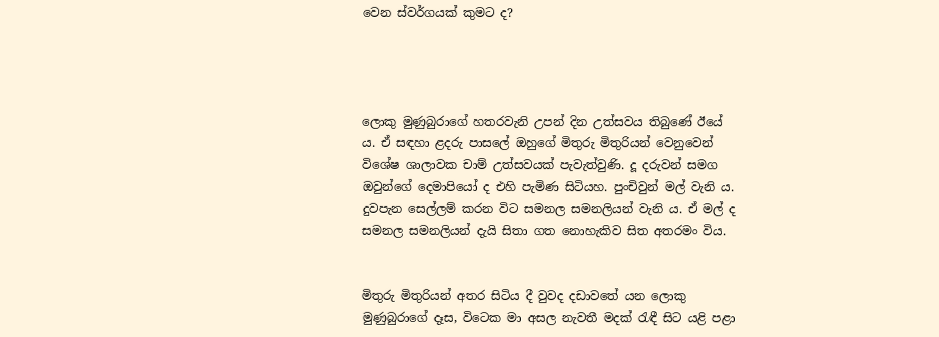වෙන ස්වර්ගයක් කුමට ද?




ලොකු මුණුබුරාගේ හතරවැනි උපන් දින උත්සවය තිබුණේ ඊයේ ය. ඒ සඳහා ළදරු පාසලේ ඔහුගේ මිතුරු මිතුරියන් වෙනුවෙන් විශේෂ ශාලාවක චාම් උත්සවයක් පැවැත්වුණි. දූ දරුවන් සමග ඔවුන්ගේ දෙමාපියෝ ද එහි පැමිණ සිටියහ. පුංචිවුන් මල් වැනි ය. දුවපැන සෙල්ලම් කරන විට සමනල සමනලියන් වැනි ය. ඒ මල් ද සමනල සමනලියන් දැයි සිතා ගත නොහැකිව සිත අතරමං විය.


මිතුරු මිතුරියන් අතර සිටිය දී වුවද දඩාවතේ යන ලොකු මුණුබුරාගේ දෑස, විටෙක මා අසල නැවතී මදක් රැඳී සිට යළි පළා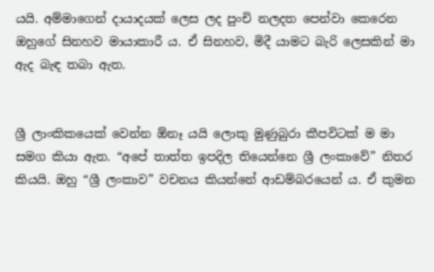යයි. අම්මාගෙන් දායාදයක් ලෙස ලද පුංචි නලදත පෙන්වා කෙරෙන ඔහුගේ සිනහව මායාකාරී ය. ඒ සිනහව, මිදී යාමට බැරි ලෙසකින් මා ඇද බැඳ තබා ඇත.


ශ්‍රී ලාංකිකයෙක් වෙන්න ඕනෑ යයි ලොකු මුණුබුරා කීපවිටක් ම මා සමග කියා ඇත. “අපේ තාත්ත ඉපදිල තියෙන්නෙ ශ්‍රී ලංකාවේ” නිතර කියයි. ඔහු “ශ්‍රී ලංකාව” වචනය කියන්නේ ආඩම්බරයෙන් ය. ඒ කුමන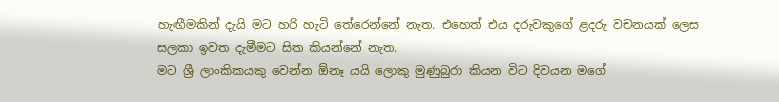හැඟීමකින් දැයි මට හරි හැටි තේරෙන්නේ නැත. එහෙත් එය දරුවකුගේ ළදරු වචනයක් ලෙස සලකා ඉවත දැමීමට සිත කියන්නේ නැත.
මට ශ්‍රී ලාංකිකයකු වෙන්න ඕනෑ යයි ලොකු මුණුබුරා කියන විට දිවයන මගේ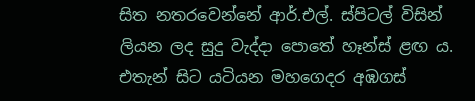සිත නතරවෙන්නේ ආර්.එල්. ස්පිටල් විසින් ලියන ලද සුදු වැද්දා පොතේ හෑන්ස් ළඟ ය. එතැන් සිට යටියන මහගෙදර අඹගස්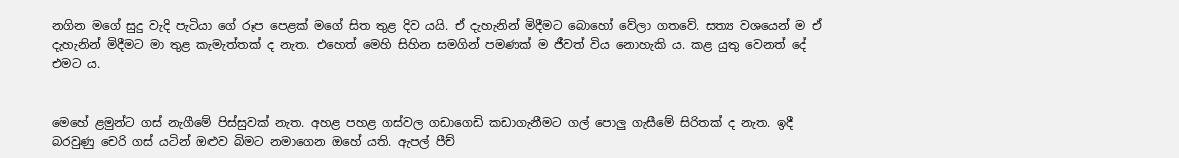නගින මගේ සුදු වැදි පැටියා ගේ රූප පෙළක් මගේ සිත තුළ දිව යයි. ඒ දැහැනින් මිදීමට බොහෝ වේලා ගතවේ. සත්‍ය වශයෙන් ම ඒ දැහැනින් මිදීමට මා තුළ කැමැත්තක් ද නැත. එහෙත් මෙහි සිහින සමගින් පමණක් ම ජීවත් විය නොහැකි ය. කළ යුතු වෙනත් දේ එමට ය.


මෙහේ ළමුන්ට ගස් නැගීමේ පිස්සුවක් නැත. අහළ පහළ ගස්වල ගඩාගෙඩි කඩාගැනීමට ගල් පොලු ගැසීමේ සිරිතක් ද නැත. ඉදී බරවුණු චෙරි ගස් යටින් ඔළුව බිමට නමාගෙන ඔහේ යති. ඇපල් පීච්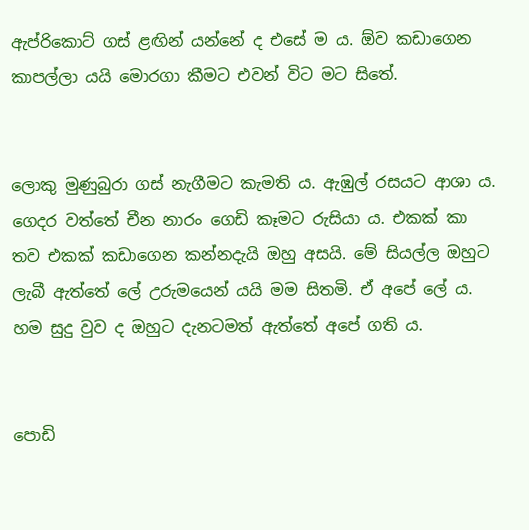ඇප්රිකොට් ගස් ළඟින් යන්නේ ද එසේ ම ය. ඕව කඩාගෙන කාපල්ලා යයි මොරගා කීමට එවන් විට මට සිතේ.


ලොකු මුණුබුරා ගස් නැගීමට කැමති ය. ඇඹුල් රසයට ආශා ය. ගෙදර වත්තේ චීන නාරං ගෙඩි කෑමට රුසියා ය. එකක් කා තව එකක් කඩාගෙන කන්නදැයි ඔහු අසයි. මේ සියල්ල ඔහුට ලැබී ඇත්තේ ලේ උරුමයෙන් යයි මම සිතමි. ඒ අපේ ලේ ය. හම සුදු වුව ද ඔහුට දැනටමත් ඇත්තේ අපේ ගති ය.


පොඩි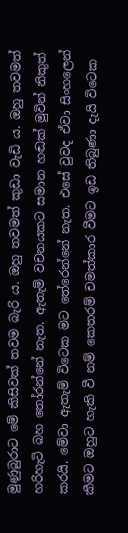මුණුබුරාට මේ කිසිවක් තවම බැරි ය. ඔහු තවමත් කුඩා වැඩි ය. ඔහු තවමත් හරිහැටි බහ තෝරන්නේ නැත. ඇතැම් වචනයකට සමාන හඬක් මුවින් නිකුත් කරයි. මේවා ඇතැම් විටෙක මට තේරෙන්නේ නැත. එසේ වුවද ඒවා සිංහලෙන් කීමට ඔහුට හැකි වී නම් කෙතරම් චමත්කාර වීමට ඉඩ තිබුණා දැයි විටෙක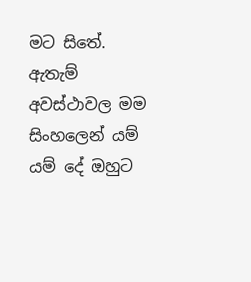මට සිතේ. ඇතැම් අවස්ථාවල මම සිංහලෙන් යම් යම් දේ ඔහුට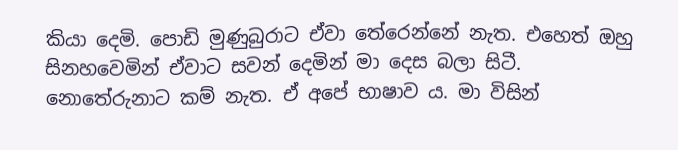කියා දෙමි. පොඩි මුණුබුරාට ඒවා තේරෙන්නේ නැත. එහෙත් ඔහු සිනහවෙමින් ඒවාට සවන් දෙමින් මා දෙස බලා සිටී. නොතේරුනාට කම් නැත. ඒ අපේ භාෂාව ය. මා විසින්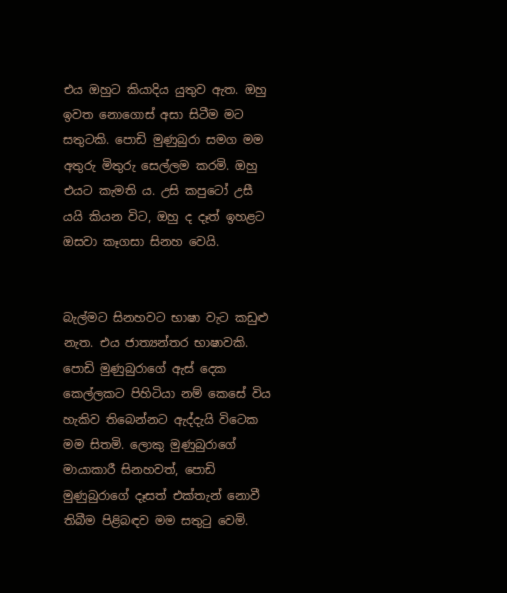එය ඔහුට කියාදිය යුතුව ඇත. ඔහු ඉවත නොගොස් අසා සිටීම මට සතුටකි. පොඩි මුණුබුරා සමග මම අතුරු මිතුරු සෙල්ලම කරමි. ඔහු එයට කැමති ය. උසි කපුටෝ උසී යයි කියන විට, ඔහු ද දෑත් ඉහළට ඔසවා කෑගසා සිනහ වෙයි.


බැල්මට සිනහවට භාෂා වැට කඩුළු නැත. එය ජාත්‍යන්තර භාෂාවකි. පොඩි මුණුබුරාගේ ඇස් දෙක කෙල්ලකට පිහිටියා නම් කෙසේ විය හැකිව තිබෙන්නට ඇද්දැයි විටෙක මම සිතමි. ලොකු මුණුබුරාගේ මායාකාරී සිනහවත්, පොඩි මුණුබුරාගේ දෑසත් එක්තැන් නොවී තිබීම පිළිබඳව මම සතුටු වෙමි.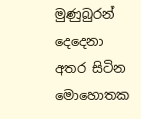මුණුබුරන් දෙදෙනා අතර සිටින මොහොතක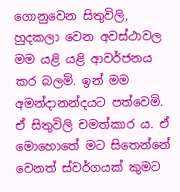ගොනුවෙන සිතුවිලි, හුදකලා වෙන අවස්ථාවල මම යළි යළි ආවර්ජනය කර බලමි. ඉන් මම අමන්දානන්දයට පත්වෙමි. ඒ සිතුවිලි චමත්කාර ය. ඒ මොහොතේ මට සිතෙන්නේ වෙනත් ස්වර්ගයක් කුමට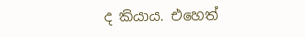ද කියාය. එහෙත්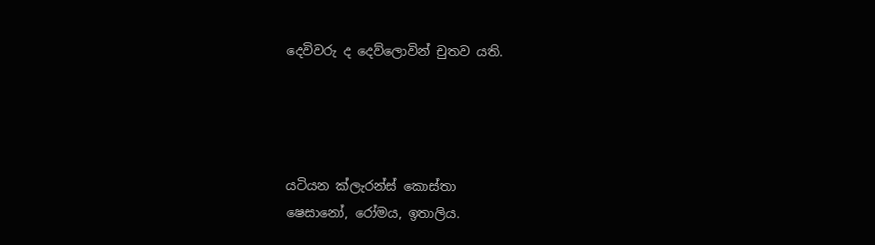දෙවිවරු ද දෙව්ලොවින් චුතව යති.




යටියන ක්ලැරන්ස් කොස්තා
ෂෙසානෝ, රෝමය, ඉතාලිය.